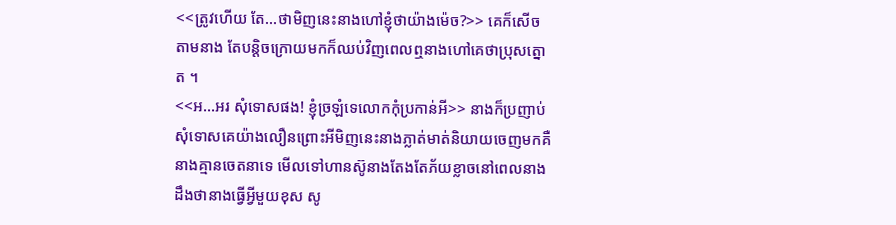<<ត្រូវហើយ តែ...ថាមិញនេះនាងហៅខ្ញុំថាយ៉ាងម៉េច?>> គេក៏សើចតាមនាង តែបន្តិចក្រោយមកក៏ឈប់វិញពេលឮនាងហៅគេថាប្រុសត្នោត ។
<<អ...អរ សុំទោសផង! ខ្ញុំច្រឡំទេលោកកុំប្រកាន់អី>> នាងក៏ប្រញាប់សុំទោសគេយ៉ាងលឿនព្រោះអីមិញនេះនាងភ្លាត់មាត់និយាយចេញមកគឺនាងគ្មានចេតនាទេ មើលទៅហានស៊ូនាងតែងតែភ័យខ្លាចនៅពេលនាងដឹងថានាងធ្វើអ្វីមួយខុស សូ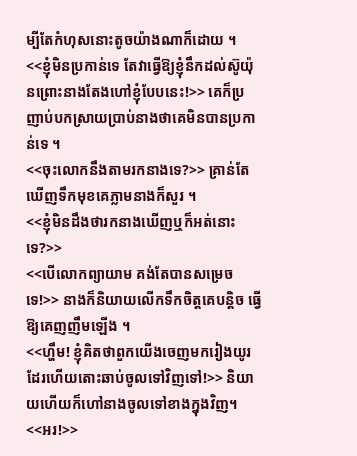ម្បីតែកំហុសនោះតូចយ៉ាងណាក៏ដោយ ។
<<ខ្ញុំមិនប្រកាន់ទេ តែវាធ្វើឱ្យខ្ញុំនឹកដល់ស៊ូយ៉ុនព្រោះនាងតែងហៅខ្ញុំបែបនេះ!>> គេក៏ប្រញាប់បកស្រាយប្រាប់នាងថាគេមិនបានប្រកាន់ទេ ។
<<ចុះលោកនឹងតាមរកនាងទេ?>> គ្រាន់តែឃើញទឹកមុខគេភ្លាមនាងក៏សួរ ។
<<ខ្ញុំមិនដឹងថារកនាងឃើញឬក៏អត់នោះទេ?>>
<<បើលោកព្យាយាម គង់តែបានសម្រេចទេ!>> នាងក៏និយាយលើកទឹកចិត្តគេបន្តិច ធ្វើឱ្យគេញញឹមឡើង ។
<<ហ្ហឹម! ខ្ញុំគិតថាពួកយើងចេញមករៀងយូរដែរហើយតោះឆាប់ចូលទៅវិញទៅ!>> និយាយហើយក៏ហៅនាងចូលទៅខាងក្នុងវិញ។
<<អរ!>>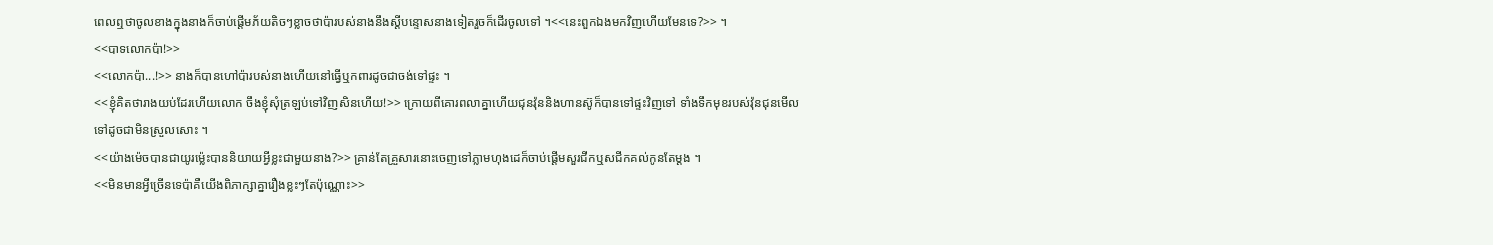ពេលឮថាចូលខាងក្នុងនាងក៏ចាប់ផ្ដើមភ័យតិចៗខ្លាចថាប៉ារបស់នាងនឹងស្ដីបន្ទោសនាងទៀតរួចក៏ដើរចូលទៅ ។<<នេះពួកឯងមកវិញហើយមែនទេ?>> ។
<<បាទលោកប៉ា!>>
<<លោកប៉ា...!>> នាងក៏បានហៅប៉ារបស់នាងហើយនៅធ្វើឬកពារដូចជាចង់ទៅផ្ទះ ។
<<ខ្ញុំគិតថារាងយប់ដែរហើយលោក ចឹងខ្ញុំសុំត្រឡប់ទៅវិញសិនហើយ!>> ក្រោយពីគោរពលាគ្នាហើយជុនវ៉ុននិងហានស៊ូក៏បានទៅផ្ទះវិញទៅ ទាំងទឹកមុខរបស់វ៉ុនជុនមើលទៅដូចជាមិនស្រួលសោះ ។
<<យ៉ាងម៉េចបានជាយូរម្ល៉េះបាននិយាយអ្វីខ្លះជាមួយនាង?>> គ្រាន់តែគ្រួសារនោះចេញទៅភ្លាមហុងដេក៏ចាប់ផ្ដើមសួរជីកឬសជីកគល់កូនតែម្ដង ។
<<មិនមានអ្វីច្រើនទេប៉ាគឺយើងពិភាក្សាគ្នារឿងខ្លះៗតែប៉ុណ្ណោះ>>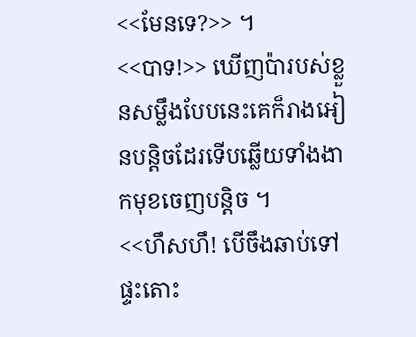<<មែនទេ?>> ។
<<បាទ!>> ឃើញប៉ារបស់ខ្លួនសម្លឹងបែបនេះគេក៏រាងអៀនបន្តិចដែរទើបឆ្លើយទាំងងាកមុខចេញបន្តិច ។
<<ហឹសហឹ! បើចឹងឆាប់ទៅផ្ទះតោះ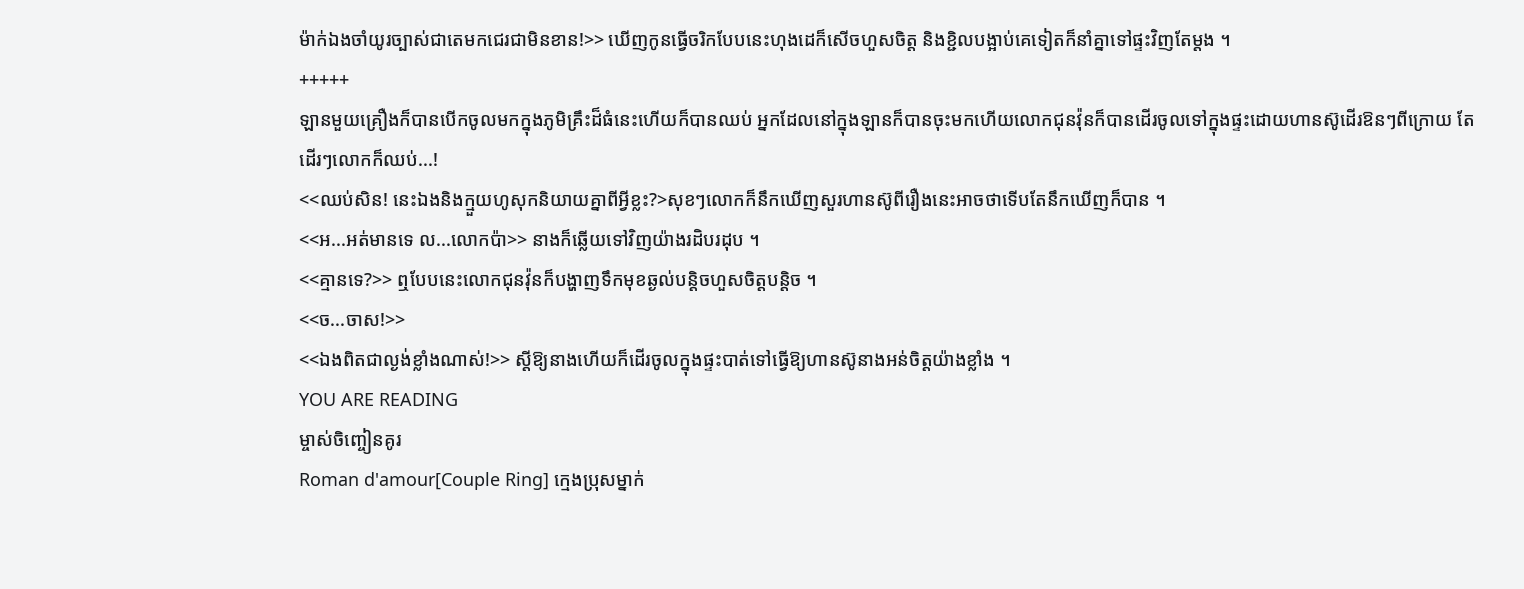ម៉ាក់ឯងចាំយូរច្បាស់ជាតេមកជេរជាមិនខាន!>> ឃើញកូនធ្វើចរិកបែបនេះហុងដេក៏សើចហួសចិត្ត និងខ្ជិលបង្អាប់គេទៀតក៏នាំគ្នាទៅផ្ទះវិញតែម្ដង ។
+++++
ឡានមួយគ្រឿងក៏បានបើកចូលមកក្នុងភូមិគ្រឹះដ៏ធំនេះហើយក៏បានឈប់ អ្នកដែលនៅក្នុងឡានក៏បានចុះមកហើយលោកជុនវ៉ុនក៏បានដើរចូលទៅក្នុងផ្ទះដោយហានស៊ូដើរឱនៗពីក្រោយ តែដើរៗលោកក៏ឈប់...!
<<ឈប់សិន! នេះឯងនិងក្មួយហូសុកនិយាយគ្នាពីអ្វីខ្លះ?>សុខៗលោកក៏នឹកឃើញសួរហានស៊ូពីរឿងនេះអាចថាទើបតែនឹកឃើញក៏បាន ។
<<អ...អត់មានទេ ល...លោកប៉ា>> នាងក៏ឆ្លើយទៅវិញយ៉ាងរដិបរដុប ។
<<គ្មានទេ?>> ឮបែបនេះលោកជុនវ៉ុនក៏បង្ហាញទឹកមុខឆ្ងល់បន្តិចហួសចិត្តបន្តិច ។
<<ច...ចាស!>>
<<ឯងពិតជាល្ងង់ខ្លាំងណាស់!>> ស្ដីឱ្យនាងហើយក៏ដើរចូលក្នុងផ្ទះបាត់ទៅធ្វើឱ្យហានស៊ូនាងអន់ចិត្តយ៉ាងខ្លាំង ។
YOU ARE READING
ម្ចាស់ចិញ្ចៀនគូរ
Roman d'amour[Couple Ring] ក្មេងប្រុសម្នាក់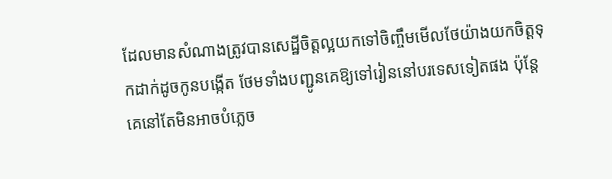ដែលមានសំណាងត្រូវបានសេដ្ឋីចិត្តល្អយកទៅចិញ្ចឹមមើលថែយ៉ាងយកចិត្តទុកដាក់ដូចកូនបង្កើត ថែមទាំងបញ្ជូនគេឱ្យទៅរៀននៅបរទេសទៀតផង ប៉ុន្តែគេនៅតែមិនអាចបំភ្លេច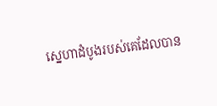ស្នេហាដំបូងរបស់គេដែលបាន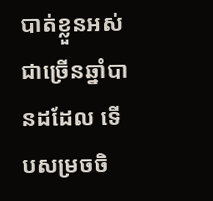បាត់ខ្លួនអស់ជាច្រើនឆ្នាំបានដដែល ទើបសម្រចចិ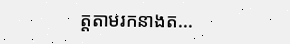ត្តតាមរកនាងត...